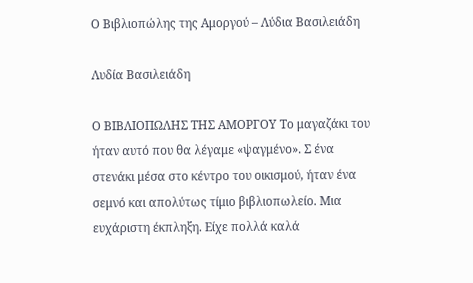Ο Βιβλιοπώλης της Αμοργού – Λύδια Βασιλειάδη

Λυδία Βασιλειάδη

Ο ΒΙΒΛΙΟΠΩΛΗΣ ΤΗΣ ΑΜΟΡΓΟΥ Το μαγαζάκι του ήταν αυτό που θα λέγαμε «ψαγμένο». Σ ένα στενάκι μέσα στο κέντρο του οικισμού, ήταν ένα σεμνό και απολύτως τίμιο βιβλιοπωλείο. Μια ευχάριστη έκπληξη. Είχε πολλά καλά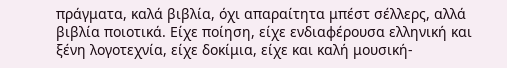πράγματα, καλά βιβλία, όχι απαραίτητα μπέστ σέλλερς, αλλά βιβλία ποιοτικά. Eίχε ποίηση, είχε ενδιαφέρουσα ελληνική και ξένη λογοτεχνία, είχε δοκίμια, είχε και καλή μουσική-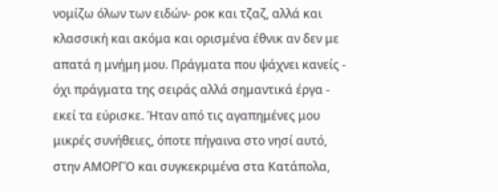νομίζω όλων των ειδών- ροκ και τζαζ, αλλά και κλασσική και ακόμα και ορισμένα έθνικ αν δεν με απατά η μνήμη μου. Πράγματα που ψάχνει κανείς - όχι πράγματα της σειράς αλλά σημαντικά έργα - εκεί τα εύρισκε. Ήταν από τις αγαπημένες μου μικρές συνήθειες, όποτε πήγαινα στο νησί αυτό, στην ΑΜΟΡΓΌ και συγκεκριμένα στα Κατάπολα,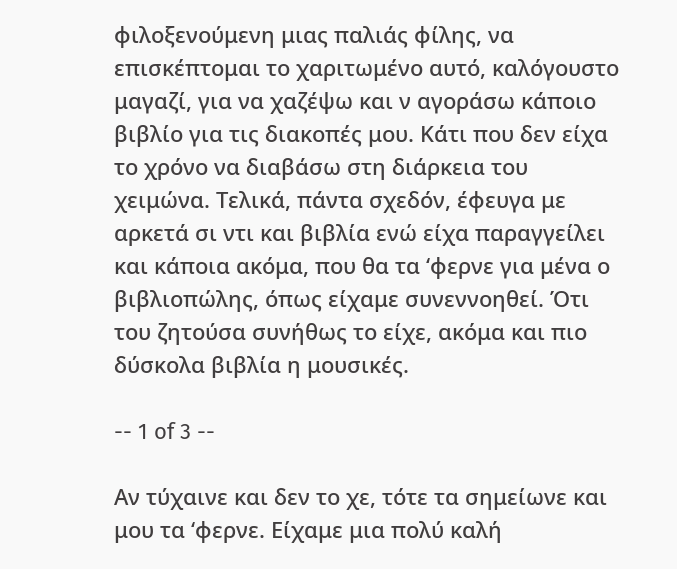φιλοξενούμενη μιας παλιάς φίλης, να επισκέπτομαι το χαριτωμένο αυτό, καλόγουστο μαγαζί, για να χαζέψω και ν αγοράσω κάποιο βιβλίο για τις διακοπές μου. Κάτι που δεν είχα το χρόνο να διαβάσω στη διάρκεια του χειμώνα. Τελικά, πάντα σχεδόν, έφευγα με αρκετά σι ντι και βιβλία ενώ είχα παραγγείλει και κάποια ακόμα, που θα τα ‘φερνε για μένα ο βιβλιοπώλης, όπως είχαμε συνεννοηθεί. Ότι του ζητούσα συνήθως το είχε, ακόμα και πιο δύσκολα βιβλία η μουσικές.

-- 1 of 3 --

Αν τύχαινε και δεν το χε, τότε τα σημείωνε και μου τα ‘φερνε. Είχαμε μια πολύ καλή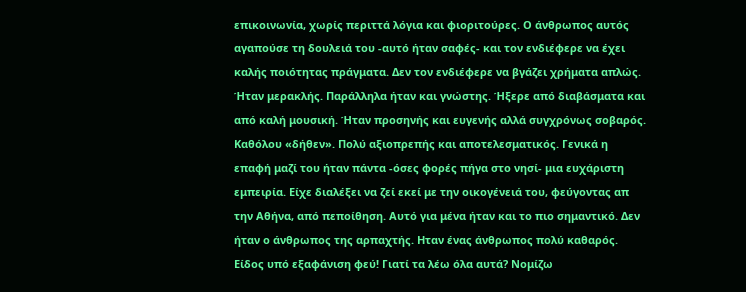επικοινωνία, χωρίς περιττά λόγια και φιοριτούρες. Ο άνθρωπος αυτός αγαπούσε τη δουλειά του -αυτό ήταν σαφές- και τον ενδιέφερε να έχει καλής ποιότητας πράγματα. Δεν τον ενδιέφερε να βγάζει χρήματα απλώς. Ήταν μερακλής. Παράλληλα ήταν και γνώστης. Ήξερε από διαβάσματα και από καλή μουσική. Ήταν προσηνής και ευγενής αλλά συγχρόνως σοβαρός. Καθόλου «δήθεν». Πολύ αξιοπρεπής και αποτελεσματικός. Γενικά η επαφή μαζί του ήταν πάντα -όσες φορές πήγα στο νησί- μια ευχάριστη εμπειρία. Είχε διαλέξει να ζεί εκεί με την οικογένειά του, φεύγοντας απ την Αθήνα, από πεποίθηση. Αυτό για μένα ήταν και το πιο σημαντικό. Δεν ήταν ο άνθρωπος της αρπαχτής. Ηταν ένας άνθρωπος πολύ καθαρός. Είδος υπό εξαφάνιση φεύ! Γιατί τα λέω όλα αυτά? Νομίζω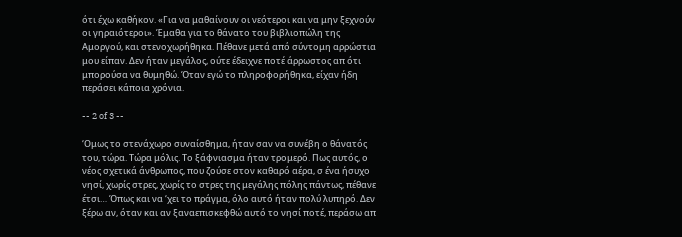ότι έχω καθήκον. «Για να μαθαίνουν οι νεότεροι και να μην ξεχνούν οι γηραιότεροι». Έμαθα για το θάνατο του βιβλιοπώλη της Αμοργού, και στενοχωρήθηκα. Πέθανε μετά από σύντομη αρρώστια μου είπαν. Δεν ήταν μεγάλος, ούτε έδειχνε ποτέ άρρωστος απ ότι μπορούσα να θυμηθώ. Όταν εγώ το πληροφορήθηκα, είχαν ήδη περάσει κάποια χρόνια.

-- 2 of 3 --

‘Ομως το στενάχωρο συναίσθημα, ήταν σαν να συνέβη ο θάνατός του, τώρα. Τώρα μόλις. Το ξάφνιασμα ήταν τρομερό. Πως αυτός, ο νέος σχετικά άνθρωπος, που ζούσε στον καθαρό αέρα, σ ένα ήσυχο νησί, χωρίς στρες, χωρίς το στρες της μεγάλης πόλης πάντως, πέθανε έτσι… Όπως και να ‘χει το πράγμα, όλο αυτό ήταν πολύ λυπηρό. Δεν ξέρω αν, όταν και αν ξαναεπισκεφθώ αυτό το νησί ποτέ, περάσω απ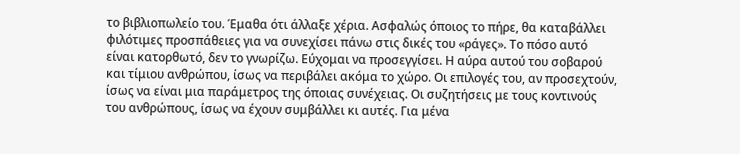το βιβλιοπωλείο του. Έμαθα ότι άλλαξε χέρια. Ασφαλώς όποιος το πήρε, θα καταβάλλει φιλότιμες προσπάθειες για να συνεχίσει πάνω στις δικές του «ράγες». Το πόσο αυτό είναι κατορθωτό, δεν το γνωρίζω. Εύχομαι να προσεγγίσει. Η αύρα αυτού του σοβαρού και τίμιου ανθρώπου, ίσως να περιβάλει ακόμα το χώρο. Οι επιλογές του, αν προσεχτούν, ίσως να είναι μια παράμετρος της όποιας συνέχειας. Οι συζητήσεις με τους κοντινούς του ανθρώπους, ίσως να έχουν συμβάλλει κι αυτές. Για μένα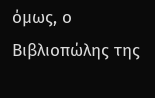όμως, ο Βιβλιοπώλης της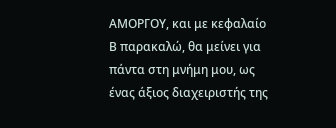ΑΜΟΡΓΟΥ, και με κεφαλαίο Β παρακαλώ, θα μείνει για πάντα στη μνήμη μου, ως ένας άξιος διαχειριστής της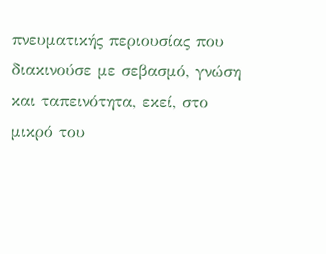πνευματικής περιουσίας που διακινούσε με σεβασμό, γνώση και ταπεινότητα, εκεί, στο μικρό του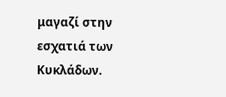μαγαζί στην εσχατιά των Κυκλάδων.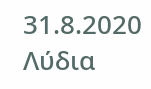31.8.2020 Λύδια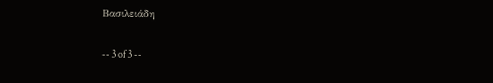Βασιλειάδη

-- 3 of 3 --